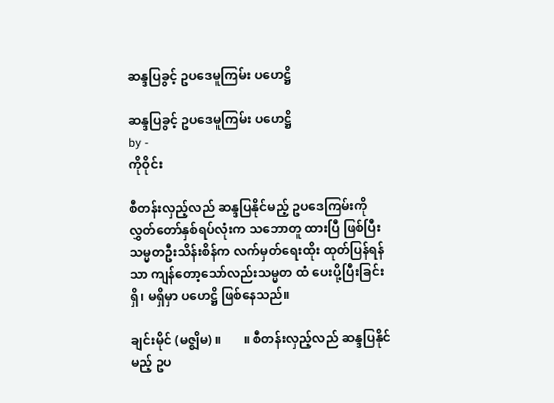ဆန္ဒပြခွင့် ဥပဒေမူကြမ်း ပဟေဋ္ဌိ

ဆန္ဒပြခွင့် ဥပဒေမူကြမ်း ပဟေဋ္ဌိ
by -
ကိုဝိုင်း

စီတန်းလှည့်လည် ဆန္ဒပြနိုင်မည့် ဥပဒေကြမ်းကို လွှတ်တော်နှစ်ရပ်လုံးက သဘောတူ ထားပြီ ဖြစ်ပြီး သမ္မတဦးသိန်းစိန်က လက်မှတ်ရေးထိုး ထုတ်ပြန်ရန်သာ ကျန်တော့သော်လည်းသမ္မတ ထံ ပေးပို့ပြီးခြင်း ရှိ၊ မရှိမှာ ပဟေဋ္ဌိ ဖြစ်နေသည်။

ချင်းမိုင် (မဇ္စျိမ) ။       ။ စီတန်းလှည့်လည် ဆန္ဒပြနိုင်မည့် ဥပ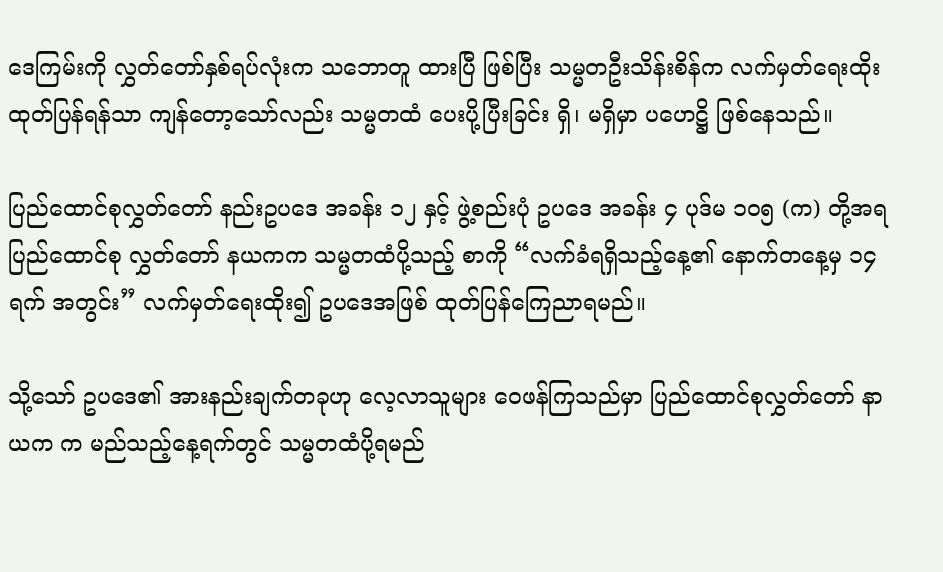ဒေကြမ်းကို လွှတ်တော်နှစ်ရပ်လုံးက သဘောတူ ထားပြီ ဖြစ်ပြီး သမ္မတဦးသိန်းစိန်က လက်မှတ်ရေးထိုး ထုတ်ပြန်ရန်သာ ကျန်တော့သော်လည်း သမ္မတထံ ပေးပို့ပြီးခြင်း ရှိ၊ မရှိမှာ ပဟေဋ္ဌိ ဖြစ်နေသည်။

ပြည်ထောင်စုလွှတ်တော် နည်းဥပဒေ အခန်း ၁၂ နှင့် ဖွဲ့စည်းပုံ ဥပဒေ အခန်း ၄ ပုဒ်မ ၁ဝ၅ (က) တို့အရ
ပြည်ထောင်စု လွှတ်တော် နယကက သမ္မတထံပို့သည့် စာကို “လက်ခံရရှိသည့်နေ့၏ နောက်တနေ့မှ ၁၄ ရက် အတွင်း” လက်မှတ်ရေးထိုး၍ ဥပဒေအဖြစ် ထုတ်ပြန်ကြေညာရမည်။

သို့သော် ဥပဒေ၏ အားနည်းချက်တခုဟု လေ့လာသူများ ဝေဖန်ကြသည်မှာ ပြည်ထောင်စုလွှတ်တော် နာယက က မည်သည့်နေ့ရက်တွင် သမ္မတထံပို့ရမည်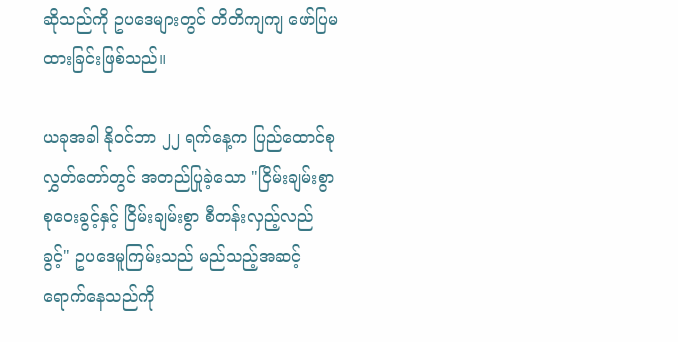ဆိုသည်ကို ဥပဒေများတွင် တိတိကျကျ ဖော်ပြမထားခြင်းဖြစ်သည်။

ယခုအခါ နိုဝင်ဘာ ၂၂ ရက်နေ့က ပြည်ထောင်စုလွှတ်တော်တွင် အတည်ပြုခဲ့သော "ငြိမ်းချမ်းစွာ စုဝေးခွင့်နှင့် ငြိမ်းချမ်းစွာ စီတန်းလှည့်လည်ခွင့်" ဥပဒေမူကြမ်းသည် မည်သည့်အဆင့်ရောက်နေသည်ကို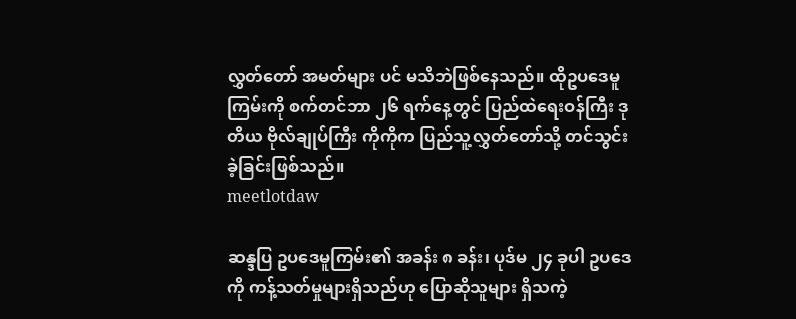လွှတ်တော် အမတ်များ ပင် မသိဘဲဖြစ်နေသည်။ ထိုဥပဒေမူကြမ်းကို စက်တင်ဘာ ၂၆ ရက်နေ့တွင် ပြည်ထဲရေးဝန်ကြီး ဒုတိယ ဗိုလ်ချုပ်ကြီး ကိုကိုက ပြည်သူ့လွှတ်တော်သို့ တင်သွင်းခဲ့ခြင်းဖြစ်သည်။
meetlotdaw

ဆန္ဒပြ ဥပဒေမူကြမ်း၏ အခန်း ၈ ခန်း၊ ပုဒ်မ ၂၄ ခုပါ ဥပဒေကို ကန့်သတ်မှုများရှိသည်ဟု ပြောဆိုသူများ ရှိသကဲ့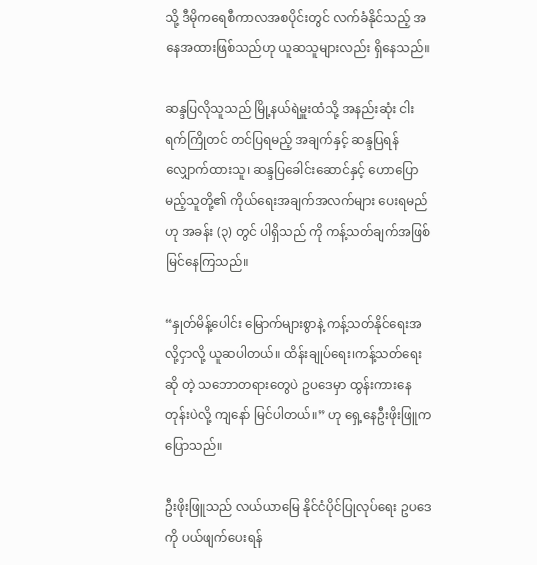သို့ ဒီမိုကရေစီကာလအစပိုင်းတွင် လက်ခံနိုင်သည့် အနေအထားဖြစ်သည်ဟု ယူဆသူများလည်း ရှိနေသည်။

ဆန္ဒပြလိုသူသည် မြို့နယ်ရဲမှူးထံသို့ အနည်းဆုံး ငါး ရက်ကြိုတင် တင်ပြရမည့် အချက်နှင့် ဆန္ဒပြရန် လျှောက်ထားသူ၊ ဆန္ဒပြခေါင်းဆောင်နှင့် ဟောပြောမည့်သူတို့၏ ကိုယ်ရေးအချက်အလက်များ ပေးရမည်ဟု အခန်း (၃) တွင် ပါရှိသည် ကို ကန့်သတ်ချက်အဖြစ် မြင်နေကြသည်။

“နှုတ်မိန့်ပေါင်း မြောက်များစွာနဲ့ ကန့်သတ်နိုင်ရေးအလို့ငှာလို့ ယူဆပါတယ်။ ထိန်းချုပ်ရေး၊ကန့်သတ်ရေးဆို တဲ့ သဘောတရားတွေပဲ ဥပဒေမှာ ထွန်းကားနေတုန်းပဲလို့ ကျနော် မြင်ပါတယ်။” ဟု ရှေ့နေဦးဖိုးဖြူက ပြောသည်။

ဦးဖိုးဖြူသည် လယ်ယာမြေ နိုင်ငံပိုင်ပြုလုပ်ရေး ဥပဒေကို ပယ်ဖျက်ပေးရန်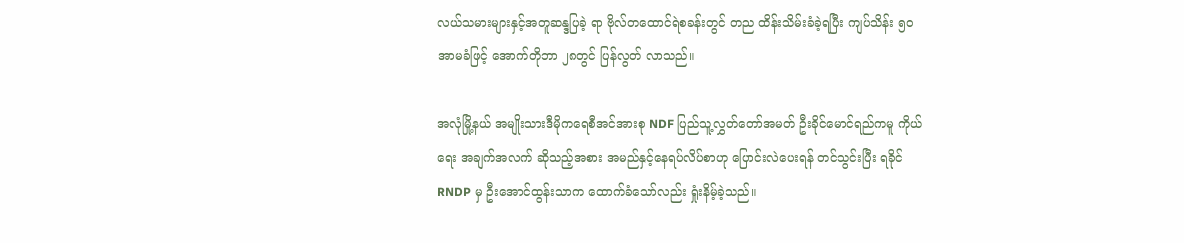လယ်သမားများနှင့်အတူဆန္ဒပြခဲ့ ရာ ဗိုလ်တထောင်ရဲစခန်းတွင် တည ထိန်းသိမ်းခံခဲ့ရပြီး ကျပ်သိန်း ၅ဝ အာမခံဖြင့် အောက်တိုဘာ ၂၈တွင် ပြန်လွတ် လာသည်။

အလုံမြို့နယ် အမျိုးသားဒီမိုကရေစီအင်အားစု NDF ပြည်သူ့လွှတ်တော်အမတ် ဦးခိုင်မောင်ရည်ကမူ ကိုယ်ရေး အချက်အလက် ဆိုသည့်အစား အမည်နှင့်နေရပ်လိပ်စာဟု ပြောင်းလဲပေးရန် တင်သွင်းပြီး ရခိုင် RNDP မှ ဦးအောင်ထွန်းသာက ထောက်ခံသော်လည်း ရှုံးနိမ့်ခဲ့သည်။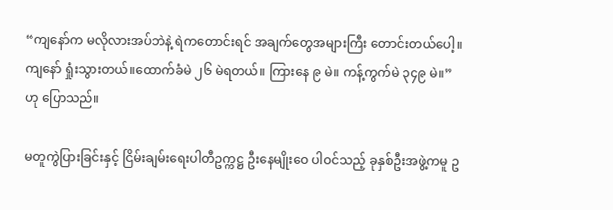“ကျနော်က မလိုလားအပ်ဘဲနဲ့ ရဲကတောင်းရင် အချက်တွေအများကြီး တောင်းတယ်ပေါ့။ ကျနော် ရှုံးသွားတယ်။ထောက်ခံမဲ ၂၆ မဲရတယ်။ ကြားနေ ၉ မဲ။ ကန့်ကွက်မဲ ၃၄၉ မဲ။” ဟု ပြောသည်။

မတူကွဲပြားခြင်းနှင့် ငြိမ်းချမ်းရေးပါတီဥက္ကဋ္ဌ ဦးနေမျိုးဝေ ပါဝင်သည့် ခုနှစ်ဦးအဖွဲ့ကမူ ဥ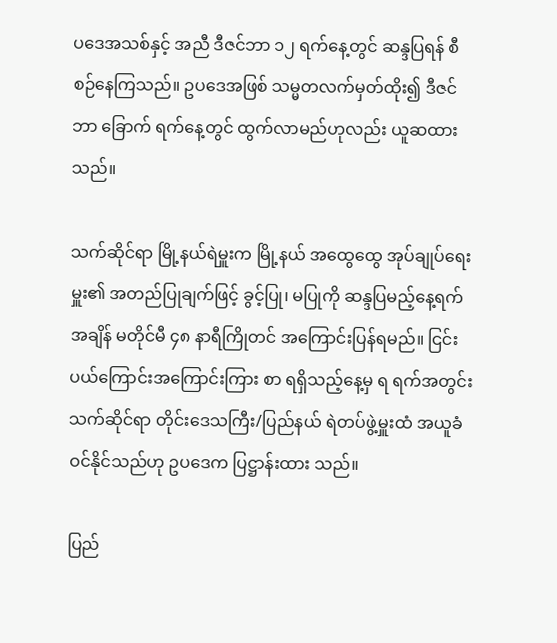ပဒေအသစ်နှင့် အညီ ဒီဇင်ဘာ ၁၂ ရက်နေ့တွင် ဆန္ဒပြရန် စီစဉ်နေကြသည်။ ဥပဒေအဖြစ် သမ္မတလက်မှတ်ထိုး၍ ဒီဇင်ဘာ ခြောက် ရက်နေ့တွင် ထွက်လာမည်ဟုလည်း ယူဆထားသည်။

သက်ဆိုင်ရာ မြို့နယ်ရဲမှူးက မြို့နယ် အထွေထွေ အုပ်ချုပ်ရေးမှူး၏ အတည်ပြုချက်ဖြင့် ခွင့်ပြု၊ မပြုကို ဆန္ဒပြမည့်နေ့ရက်အချိန် မတိုင်မီ ၄၈ နာရီကြိုတင် အကြောင်းပြန်ရမည်။ ငြင်းပယ်ကြောင်းအကြောင်းကြား စာ ရရှိသည့်နေ့မှ ရ ရက်အတွင်း သက်ဆိုင်ရာ တိုင်းဒေသကြီး/ပြည်နယ် ရဲတပ်ဖွဲ့မှူးထံ အယူခံဝင်နိုင်သည်ဟု ဥပဒေက ပြဋ္ဌာန်းထား သည်။

ပြည်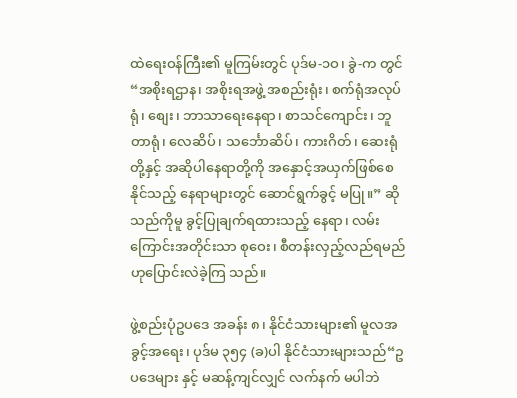ထဲရေးဝန်ကြီး၏ မူကြမ်းတွင် ပုဒ်မ-၁ဝ၊ ခွဲ-က တွင် “အစိုးရဌာန၊ အစိုးရအဖွဲ့ အစည်းရုံး၊ စက်ရုံအလုပ်ရုံ၊ စျေး၊ ဘာသာရေးနေရာ၊ စာသင်ကျောင်း၊ ဘူတာရုံ၊ လေဆိပ်၊ သင်္ဘောဆိပ်၊ ကားဂိတ်၊ ဆေးရုံတို့နှင့် အဆိုပါနေရာတို့ကို အနှောင့်အယှက်ဖြစ်စေနိုင်သည့် နေရာများတွင် ဆောင်ရွက်ခွင့် မပြု။” ဆိုသည်ကိုမူ ခွင့်ပြုချက်ရထားသည့် နေရာ၊ လမ်းကြောင်းအတိုင်းသာ စုဝေး၊ စီတန်းလှည့်လည်ရမည်ဟုပြောင်းလဲခဲ့ကြ သည်။

ဖွဲ့စည်းပုံဥပဒေ အခန်း ၈၊ နိုင်ငံသားများ၏ မူလအခွင့်အရေး၊ ပုဒ်မ ၃၅၄ (ခ)ပါ နိုင်ငံသားများသည်“ဥပဒေများ နှင့် မဆန့်ကျင်လျှင် လက်နက် မပါဘဲ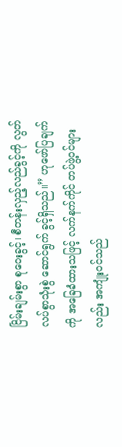ငြိမ်းချမ်းစွာ စုဝေးခွင့်၊ စီတန်းလှည့်လည်ခွင့်ကို လွတ်လပ်စွာသုံးစွဲ ဆောင်ရွက် ခွင့်ရှိသည်။” ဟုဖော်ပြချက်ကို အခြေခံထားသဖြင့် လက်နက်ကိုင် တပ်ဖွဲ့ဝင်များလည်း အကျုံးဝင်သည်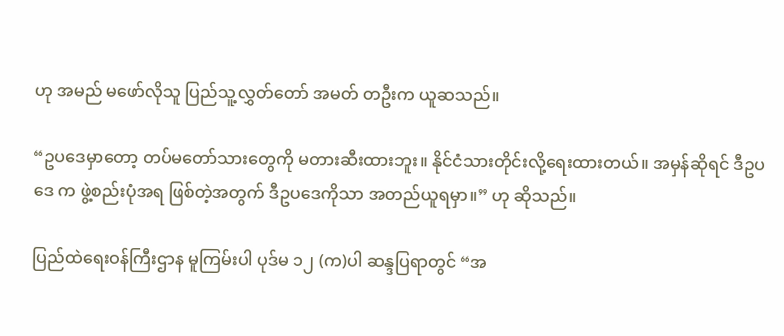ဟု အမည် မဖော်လိုသူ ပြည်သူ့လွှတ်တော် အမတ် တဦးက ယူဆသည်။

“ဥပဒေမှာတော့ တပ်မတော်သားတွေကို မတားဆီးထားဘူး။ နိုင်ငံသားတိုင်းလို့ရေးထားတယ်။ အမှန်ဆိုရင် ဒီဥပဒေ က ဖွဲ့စည်းပုံအရ ဖြစ်တဲ့အတွက် ဒီဥပဒေကိုသာ အတည်ယူရမှာ။” ဟု ဆိုသည်။

ပြည်ထဲရေးဝန်ကြီးဌာန မူကြမ်းပါ ပုဒ်မ ၁၂ (က)ပါ ဆန္ဒပြရာတွင် “အ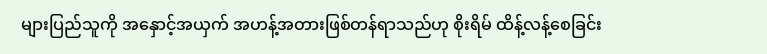များပြည်သူကို အနှောင့်အယှက် အဟန့်အတားဖြစ်တန်ရာသည်ဟု စိုးရိမ် ထိန့်လန့်စေခြင်း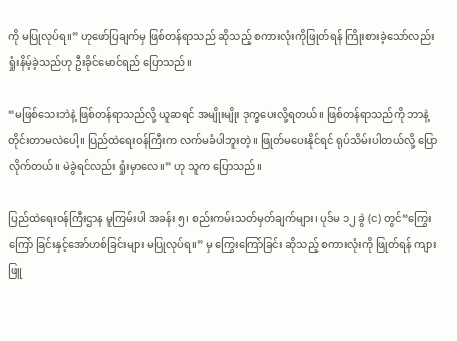ကို မပြုလုပ်ရ။” ဟုဖော်ပြချက်မှ ဖြစ်တန်ရာသည် ဆိုသည့် စကားလုံးကိုဖြုတ်ရန် ကြိုးစားခဲ့သော်လည်း ရှုံးနိမ့်ခဲ့သည်ဟု ဦးခိုင်မောင်ရည် ပြောသည်။

“မဖြစ်သေးဘဲနဲ့ ဖြစ်တန်ရာသည်လို့ ယူဆရင် အမျိုးမျိုး ဒုက္ခပေးလို့ရတယ်။ ဖြစ်တန်ရာသည်ကို ဘာနဲ့ တိုင်းတာမလဲပေါ့။ ပြည်ထဲရေးဝန်ကြီးက လက်မခံပါဘူးတဲ့။ ဖြုတ်မပေးနိုင်ရင် ရုပ်သိမ်းပါတယ်လို့ ပြောလိုက်တယ်။ မဲခွဲရင်လည်း ရှုံးမှာလေ။” ဟု သူက ပြောသည်။

ပြည်ထဲရေးဝန်ကြီးဌာန မူကြမ်းပါ အခန်း ၅၊ စည်းကမ်းသတ်မှတ်ချက်များ၊ ပုဒ်မ ၁၂ ခွဲ (င) တွင်“ကြွေးကြော် ခြင်းနှင့်အော်ဟစ်ခြင်းများ မပြုလုပ်ရ။” မှ ကြွေးကြော်ခြင်း ဆိုသည့် စကားလုံးကို ဖြုတ်ရန် ကျားဖြူ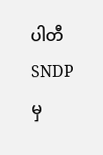ပါတီ SNDP မှ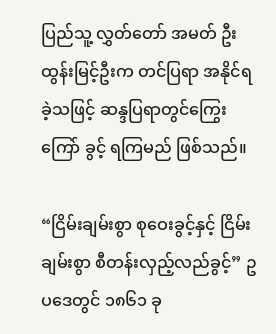ပြည်သူ့ လွှတ်တော် အမတ် ဦးထွန်းမြင့်ဦးက တင်ပြရာ အနိုင်ရခဲ့သဖြင့် ဆန္ဒပြရာတွင်ကြွေးကြော် ခွင့် ရကြမည် ဖြစ်သည်။

“ငြိမ်းချမ်းစွာ စုဝေးခွင့်နှင့် ငြိမ်းချမ်းစွာ စီတန်းလှည့်လည်ခွင့်” ဥပဒေတွင် ၁၈၆၁ ခု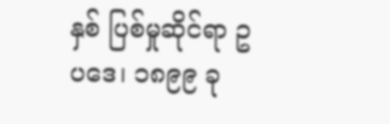နှစ် ပြစ်မှုဆိုင်ရာ ဥပဒေ၊ ၁၈၉၉ ခု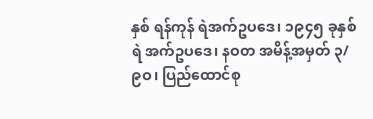နှစ် ရန်ကုန် ရဲအက်ဥပဒေ၊ ၁၉၄၅ ခုနှစ် ရဲ အက်ဥပဒေ၊ နဝတ အမိန့်အမှတ် ၃/၉ဝ၊ ပြည်ထောင်စု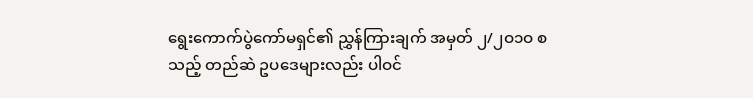ရွေးကောက်ပွဲကော်မရှင်၏ ညွှန်ကြားချက် အမှတ် ၂/၂ဝ၁ဝ စသည့် တည်ဆဲ ဥပဒေများလည်း ပါဝင်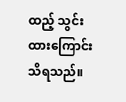ထည့် သွင်း ထားကြောင်း သိရသည်။